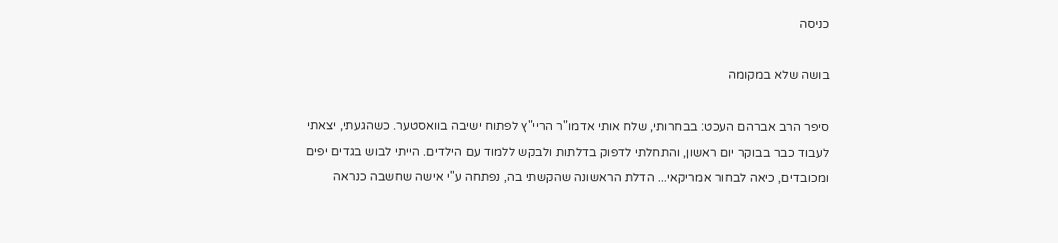כניסה

בושה שלא במקומה

סיפר הרב אברהם העכט: בבחרותי, שלח אותי אדמו"ר הריי"ץ לפתוח ישיבה בוואסטער. כשהגעתי, יצאתי לעבוד כבר בבוקר יום ראשון, והתחלתי לדפוק בדלתות ולבקש ללמוד עם הילדים. הייתי לבוש בגדים יפים ומכובדים, כיאה לבחור אמריקאי... הדלת הראשונה שהקשתי בה, נפתחה ע"י אישה שחשבה כנראה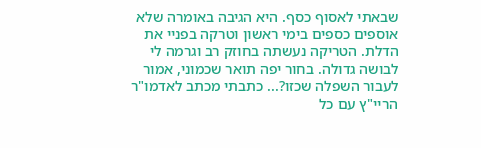שבאתי לאסוף כסף. היא הגיבה באומרה שלא אוספים כספים בימי ראשון וטרקה בפניי את הדלת. הטריקה נעשתה בחוזק רב וגרמה לי לבושה גדולה. בחור יפה תואר שכמוני, אמור לעבור השפלה שכזו?... כתבתי מכתב לאדמו"ר הריי"ץ עם כל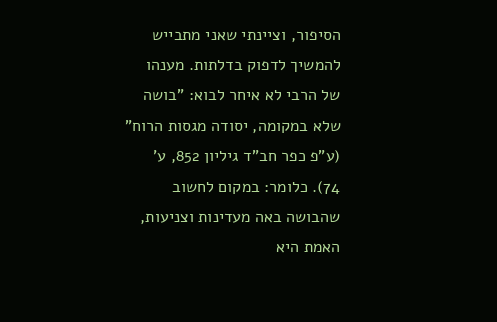הסיפור, וציינתי שאני מתבייש להמשיך לדפוק בדלתות. מענהו של הרבי לא איחר לבוא: "בושה שלא במקומה, יסודה מגסות הרוח" (ע"פ כפר חב"ד גיליון 852, ע' 74). כלומר: במקום לחשוב שהבושה באה מעדינות וצניעות, האמת היא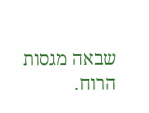שבאה מגסות הרוח.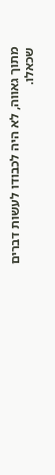מתוך גאווה, לא היה לכבודו לעשות דברים שכאלו.